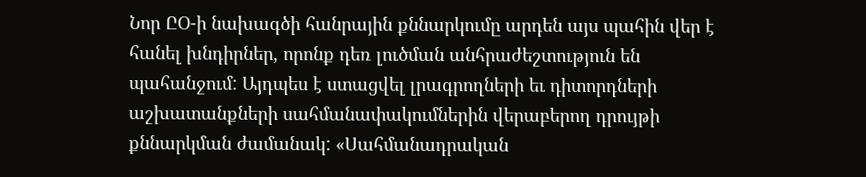Նոր ԸՕ-ի նախագծի հանրային քննարկումը արդեն այս պահին վեր է հանել խնդիրներ, որոնք դեռ լուծման անհրաժեշտություն են պահանջում: Այդպես է ստացվել լրագրողների եւ դիտորդների աշխատանքների սահմանափակումներին վերաբերող դրույթի քննարկման ժամանակ: «Սահմանադրական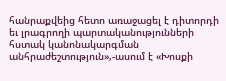հանրաքվեից հետո առաջացել է դիտորդի եւ լրագրողի պարտականությունների հստակ կանոնակարգման անհրաժեշտություն»,-ասում է «Խոսքի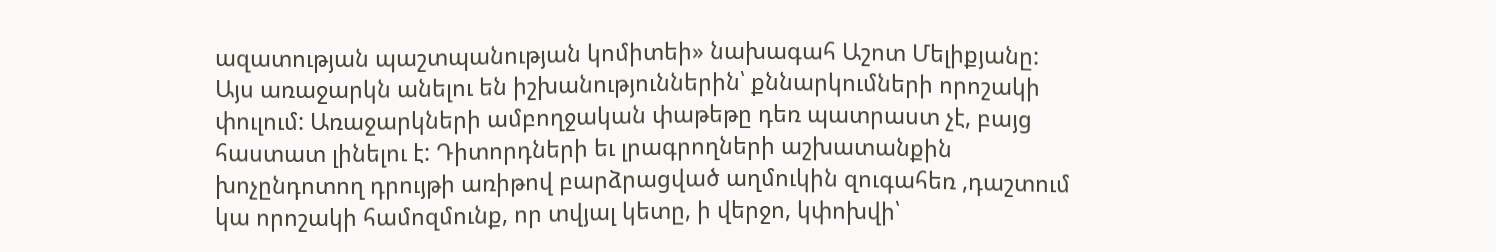ազատության պաշտպանության կոմիտեի» նախագահ Աշոտ Մելիքյանը: Այս առաջարկն անելու են իշխանություններին՝ քննարկումների որոշակի փուլում: Առաջարկների ամբողջական փաթեթը դեռ պատրաստ չէ, բայց հաստատ լինելու է: Դիտորդների եւ լրագրողների աշխատանքին խոչընդոտող դրույթի առիթով բարձրացված աղմուկին զուգահեռ ,դաշտում կա որոշակի համոզմունք, որ տվյալ կետը, ի վերջո, կփոխվի՝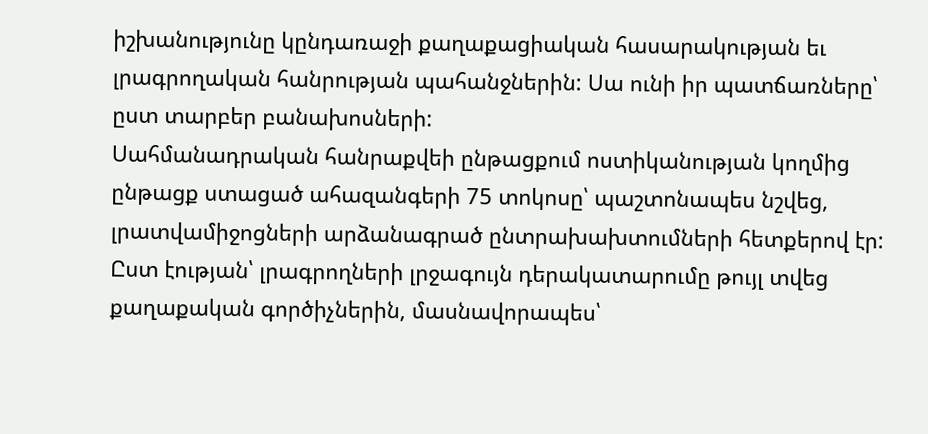իշխանությունը կընդառաջի քաղաքացիական հասարակության եւ լրագրողական հանրության պահանջներին: Սա ունի իր պատճառները՝ ըստ տարբեր բանախոսների:
Սահմանադրական հանրաքվեի ընթացքում ոստիկանության կողմից ընթացք ստացած ահազանգերի 75 տոկոսը՝ պաշտոնապես նշվեց, լրատվամիջոցների արձանագրած ընտրախախտումների հետքերով էր: Ըստ էության՝ լրագրողների լրջագույն դերակատարումը թույլ տվեց քաղաքական գործիչներին, մասնավորապես՝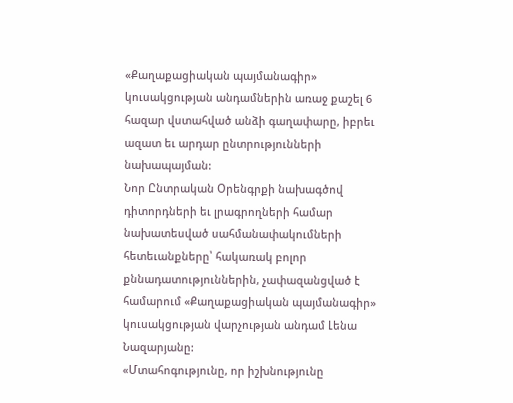«Քաղաքացիական պայմանագիր» կուսակցության անդամներին առաջ քաշել 6 հազար վստահված անձի գաղափարը, իբրեւ ազատ եւ արդար ընտրությունների նախապայման:
Նոր Ընտրական Օրենգրքի նախագծով դիտորդների եւ լրագրողների համար նախատեսված սահմանափակումների հետեւանքները՝ հակառակ բոլոր քննադատություններին, չափազանցված է համարում «Քաղաքացիական պայմանագիր» կուսակցության վարչության անդամ Լենա Նազարյանը:
«Մտահոգությունը, որ իշխնությունը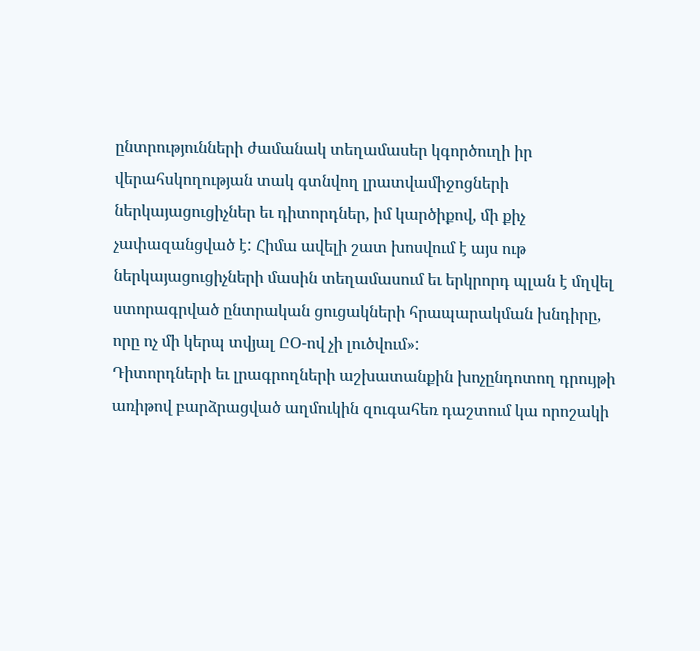ընտրությունների ժամանակ տեղամասեր կգործուղի իր վերահսկողության տակ գտնվող լրատվամիջոցների ներկայացուցիչներ եւ դիտորդներ, իմ կարծիքով, մի քիչ չափազանցված է: Հիմա ավելի շատ խոսվում է այս ութ ներկայացուցիչների մասին տեղամասում եւ երկրորդ պլան է մղվել ստորագրված ընտրական ցուցակների հրապարակման խնդիրը, որը ոչ մի կերպ տվյալ ԸՕ-ով չի լուծվում»:
Դիտորդների եւ լրագրողների աշխատանքին խոչընդոտող դրույթի առիթով բարձրացված աղմուկին զուգահեռ դաշտում կա որոշակի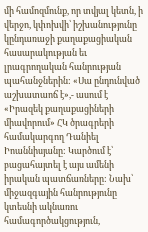մի համոզմունք, որ տվյալ կետն, ի վերջո, կփոխվի՝ իշխանությունը կընդառաջի քաղաքացիական հասարակության եւ լրագրողական հանրության պահանջներին: «Սա ընդունված աշխատաոճ է»,- ասում է «Իրազեկ քաղաքացիների միավորում» ՀԿ ծրագրերի համակարգող Դանիել Իոաննիսյանը: Կարծում է՝ բացահայտել է այս ամենի իրական պատճառները: Նախ՝ միջազգային հանրությունը կտեսնի ակնառու համագործակցություն,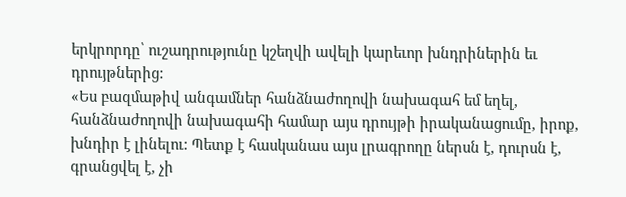երկրորդը՝ ուշադրությունը կշեղվի ավելի կարեւոր խնդրիներին եւ դրույթներից:
«Ես բազմաթիվ անգամներ հանձնաժողովի նախագահ եմ եղել, հանձնաժողովի նախագահի համար այս դրույթի իրականացումը, իրոք, խնդիր է լինելու: Պետք է հասկանաս այս լրագրողը ներսն է, դուրսն է, գրանցվել է, չի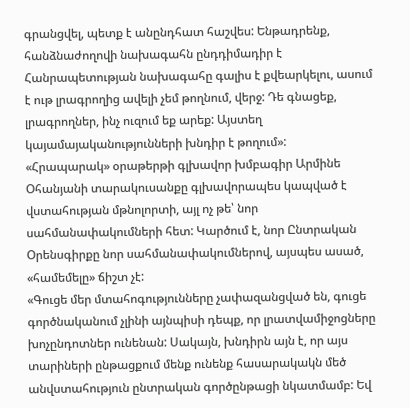գրանցվել, պետք է անընդհատ հաշվես: Ենթադրենք, հանձնաժողովի նախագահն ընդդիմադիր է Հանրապետության նախագահը գալիս է քվեարկելու, ասում է ութ լրագրողից ավելի չեմ թողնում, վերջ: Դե գնացեք, լրագրողներ, ինչ ուզում եք արեք: Այստեղ կայամայականությունների խնդիր է թողում»:
«Հրապարակ» օրաթերթի գլխավոր խմբագիր Արմինե Օհանյանի տարակուսանքը գլխավորապես կապված է վստահության մթնոլորտի, այլ ոչ թե՝ նոր սահմանափակումների հետ: Կարծում է, նոր Ընտրական Օրենսգիրքը նոր սահմանափակումներով, այսպես ասած, «համեմելը» ճիշտ չէ:
«Գուցե մեր մտահոգությունները չափազանցված են, գուցե գործնականում չլինի այնպիսի դեպք, որ լրատվամիջոցները խոչընդոտներ ունենան: Սակայն, խնդիրն այն է, որ այս տարիների ընթացքում մենք ունենք հասարակակն մեծ անվստահություն ընտրական գործընթացի նկատմամբ: Եվ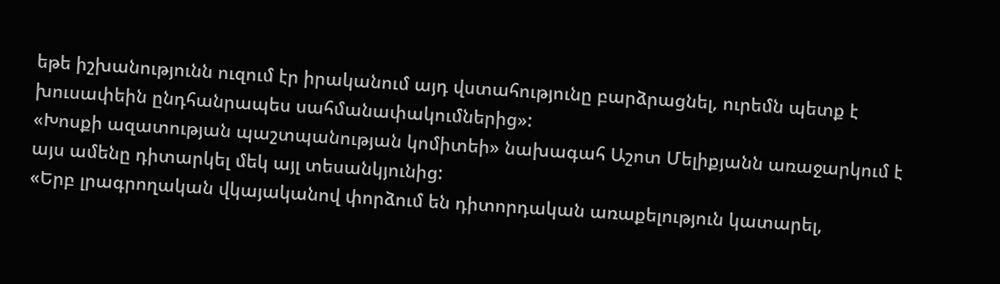եթե իշխանությունն ուզում էր իրականում այդ վստահությունը բարձրացնել, ուրեմն պետք է խուսափեին ընդհանրապես սահմանափակումներից»:
«Խոսքի ազատության պաշտպանության կոմիտեի» նախագահ Աշոտ Մելիքյանն առաջարկում է այս ամենը դիտարկել մեկ այլ տեսանկյունից:
«Երբ լրագրողական վկայականով փորձում են դիտորդական առաքելություն կատարել,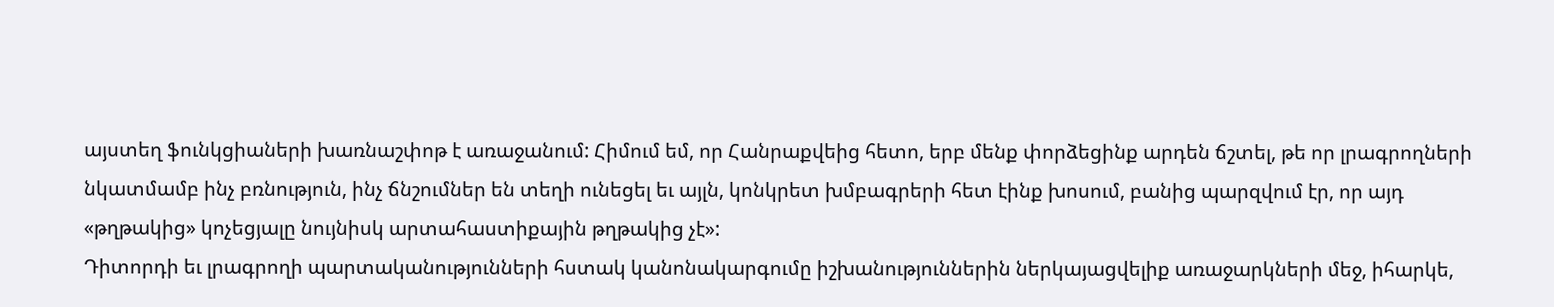այստեղ ֆունկցիաների խառնաշփոթ է առաջանում: Հիմում եմ, որ Հանրաքվեից հետո, երբ մենք փորձեցինք արդեն ճշտել, թե որ լրագրողների նկատմամբ ինչ բռնություն, ինչ ճնշումներ են տեղի ունեցել եւ այլն, կոնկրետ խմբագրերի հետ էինք խոսում, բանից պարզվում էր, որ այդ «թղթակից» կոչեցյալը նույնիսկ արտահաստիքային թղթակից չէ»:
Դիտորդի եւ լրագրողի պարտականությունների հստակ կանոնակարգումը իշխանություններին ներկայացվելիք առաջարկների մեջ, իհարկե,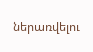ներառվելու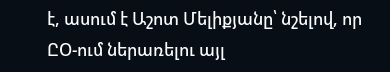է, ասում է Աշոտ Մելիքյանը՝ նշելով, որ ԸՕ-ում ներառելու այլ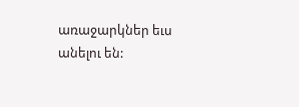առաջարկներ եւս անելու են: